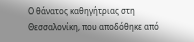Ο θάνατος καθηγήτριας στη Θεσσαλονίκη, που αποδόθηκε από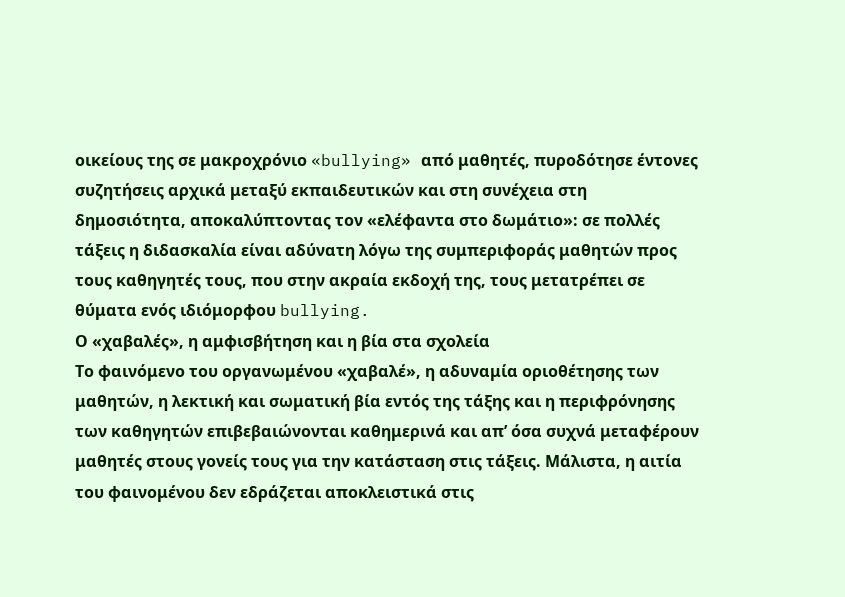οικείους της σε μακροχρόνιο «bullying» από μαθητές, πυροδότησε έντονες συζητήσεις αρχικά μεταξύ εκπαιδευτικών και στη συνέχεια στη δημοσιότητα, αποκαλύπτοντας τον «ελέφαντα στο δωμάτιο»: σε πολλές τάξεις η διδασκαλία είναι αδύνατη λόγω της συμπεριφοράς μαθητών προς τους καθηγητές τους, που στην ακραία εκδοχή της, τους μετατρέπει σε θύματα ενός ιδιόμορφου bullying.
Ο «χαβαλές», η αμφισβήτηση και η βία στα σχολεία
Το φαινόμενο του οργανωμένου «χαβαλέ», η αδυναμία οριοθέτησης των μαθητών, η λεκτική και σωματική βία εντός της τάξης και η περιφρόνησης των καθηγητών επιβεβαιώνονται καθημερινά και απ’ όσα συχνά μεταφέρουν μαθητές στους γονείς τους για την κατάσταση στις τάξεις. Μάλιστα, η αιτία του φαινομένου δεν εδράζεται αποκλειστικά στις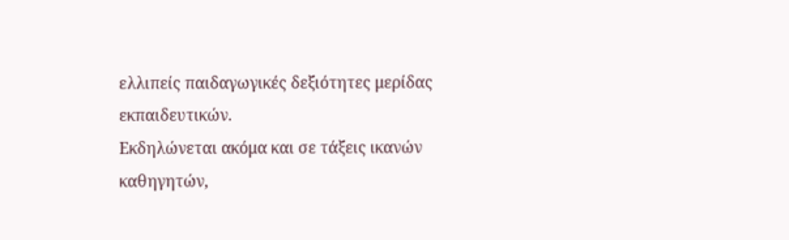ελλιπείς παιδαγωγικές δεξιότητες μερίδας εκπαιδευτικών.
Εκδηλώνεται ακόμα και σε τάξεις ικανών καθηγητών,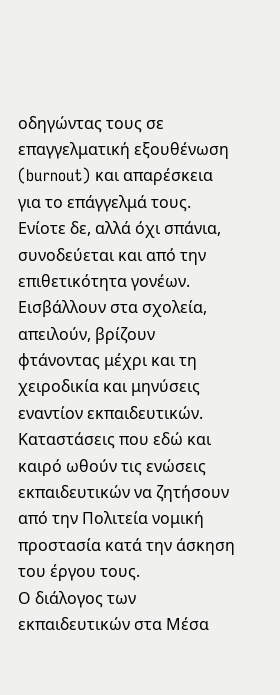οδηγώντας τους σε επαγγελματική εξουθένωση (burnout) και απαρέσκεια για το επάγγελμά τους. Ενίοτε δε, αλλά όχι σπάνια, συνοδεύεται και από την επιθετικότητα γονέων. Εισβάλλουν στα σχολεία, απειλούν, βρίζουν φτάνοντας μέχρι και τη χειροδικία και μηνύσεις εναντίον εκπαιδευτικών. Καταστάσεις που εδώ και καιρό ωθούν τις ενώσεις εκπαιδευτικών να ζητήσουν από την Πολιτεία νομική προστασία κατά την άσκηση του έργου τους.
Ο διάλογος των εκπαιδευτικών στα Μέσα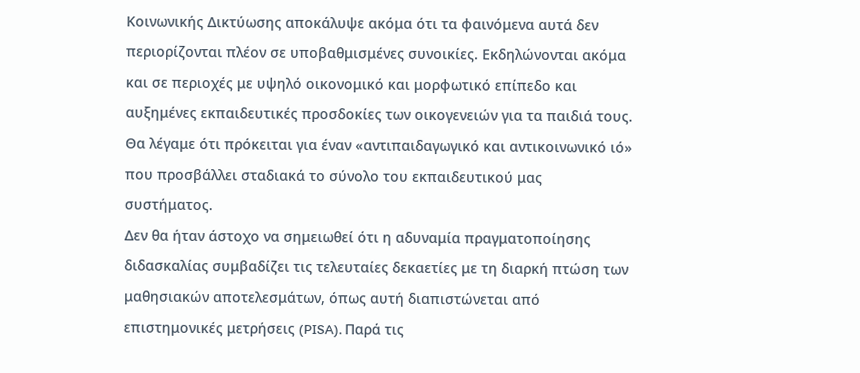Κοινωνικής Δικτύωσης αποκάλυψε ακόμα ότι τα φαινόμενα αυτά δεν περιορίζονται πλέον σε υποβαθμισμένες συνοικίες. Εκδηλώνονται ακόμα και σε περιοχές με υψηλό οικονομικό και μορφωτικό επίπεδο και αυξημένες εκπαιδευτικές προσδοκίες των οικογενειών για τα παιδιά τους. Θα λέγαμε ότι πρόκειται για έναν «αντιπαιδαγωγικό και αντικοινωνικό ιό» που προσβάλλει σταδιακά το σύνολο του εκπαιδευτικού μας συστήματος.
Δεν θα ήταν άστοχο να σημειωθεί ότι η αδυναμία πραγματοποίησης διδασκαλίας συμβαδίζει τις τελευταίες δεκαετίες με τη διαρκή πτώση των μαθησιακών αποτελεσμάτων, όπως αυτή διαπιστώνεται από επιστημονικές μετρήσεις (PISA). Παρά τις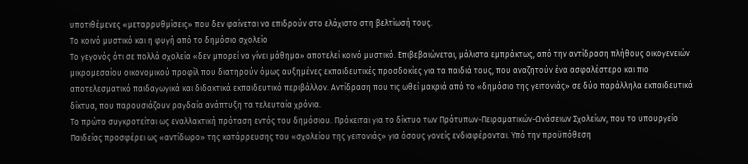υποτιθέμενες «μεταρρυθμίσεις» που δεν φαίνεται να επιδρούν στο ελάχιστο στη βελτίωσή τους.
Το κοινό μυστικό και η φυγή από το δημόσιο σχολείο
Το γεγονός ότι σε πολλά σχολεία «δεν μπορεί να γίνει μάθημα» αποτελεί κοινό μυστικό. Επιβεβαιώνεται, μάλιστα εμπράκτως, από την αντίδραση πλήθους οικογενειών μικρομεσαίου οικονομικού προφίλ που διατηρούν όμως αυξημένες εκπαιδευτικές προσδοκίες για τα παιδιά τους, που αναζητούν ένα ασφαλέστερο και πιο αποτελεσματικό παιδαγωγικά και διδακτικά εκπαιδευτικό περιβάλλον. Αντίδραση που τις ωθεί μακριά από το «δημόσιο της γειτονιάς» σε δύο παράλληλα εκπαιδευτικά δίκτυα, που παρουσιάζουν ραγδαία ανάπτυξη τα τελευταία χρόνια.
Το πρώτο συγκροτείται ως εναλλακτική πρόταση εντός του δημόσιου. Πρόκειται για το δίκτυο των Πρότυπων-Πειραματικών-Ωνάσειων Σχολείων, που το υπουργείο Παιδείας προσφέρει ως «αντίδωρο» της κατάρρευσης του «σχολείου της γειτονιάς» για όσους γονείς ενδιαφέρονται. Υπό την προϋπόθεση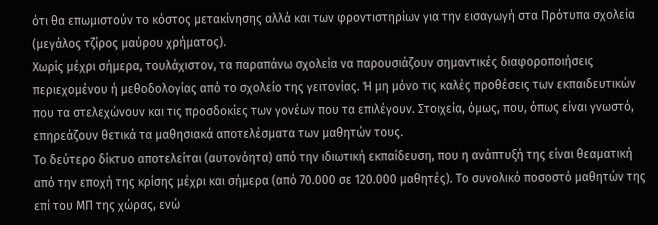ότι θα επωμιστούν το κόστος μετακίνησης αλλά και των φροντιστηρίων για την εισαγωγή στα Πρότυπα σχολεία (μεγάλος τζίρος μαύρου χρήματος).
Χωρίς μέχρι σήμερα, τουλάχιστον, τα παραπάνω σχολεία να παρουσιάζουν σημαντικές διαφοροποιήσεις περιεχομένου ή μεθοδολογίας από το σχολείο της γειτονίας. Ή μη μόνο τις καλές προθέσεις των εκπαιδευτικών που τα στελεχώνουν και τις προσδοκίες των γονέων που τα επιλέγουν. Στοιχεία, όμως, που, όπως είναι γνωστό, επηρεάζουν θετικά τα μαθησιακά αποτελέσματα των μαθητών τους.
Το δεύτερο δίκτυο αποτελείται (αυτονόητα) από την ιδιωτική εκπαίδευση, που η ανάπτυξή της είναι θεαματική από την εποχή της κρίσης μέχρι και σήμερα (από 70.000 σε 120.000 μαθητές). Το συνολικό ποσοστό μαθητών της επί του ΜΠ της χώρας, ενώ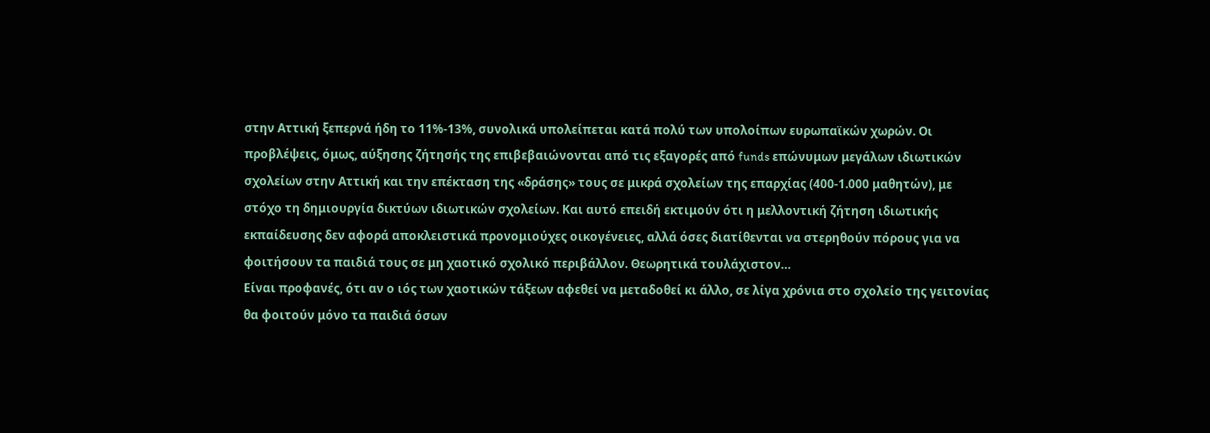στην Αττική ξεπερνά ήδη το 11%-13%, συνολικά υπολείπεται κατά πολύ των υπολοίπων ευρωπαϊκών χωρών. Οι προβλέψεις, όμως, αύξησης ζήτησής της επιβεβαιώνονται από τις εξαγορές από funds επώνυμων μεγάλων ιδιωτικών σχολείων στην Αττική και την επέκταση της «δράσης» τους σε μικρά σχολείων της επαρχίας (400-1.000 μαθητών), με στόχο τη δημιουργία δικτύων ιδιωτικών σχολείων. Και αυτό επειδή εκτιμούν ότι η μελλοντική ζήτηση ιδιωτικής εκπαίδευσης δεν αφορά αποκλειστικά προνομιούχες οικογένειες, αλλά όσες διατίθενται να στερηθούν πόρους για να φοιτήσουν τα παιδιά τους σε μη χαοτικό σχολικό περιβάλλον. Θεωρητικά τουλάχιστον…
Είναι προφανές, ότι αν ο ιός των χαοτικών τάξεων αφεθεί να μεταδοθεί κι άλλο, σε λίγα χρόνια στο σχολείο της γειτονίας θα φοιτούν μόνο τα παιδιά όσων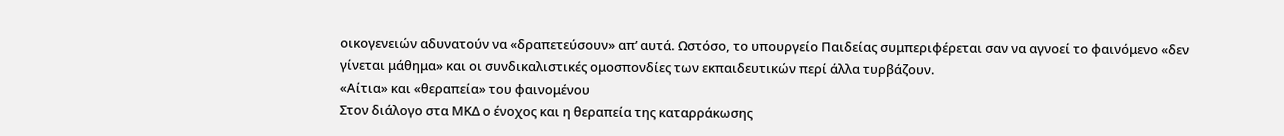οικογενειών αδυνατούν να «δραπετεύσουν» απ’ αυτά. Ωστόσο, το υπουργείο Παιδείας συμπεριφέρεται σαν να αγνοεί το φαινόμενο «δεν γίνεται μάθημα» και οι συνδικαλιστικές ομοσπονδίες των εκπαιδευτικών περί άλλα τυρβάζουν.
«Αίτια» και «θεραπεία» του φαινομένου
Στον διάλογο στα ΜΚΔ ο ένοχος και η θεραπεία της καταρράκωσης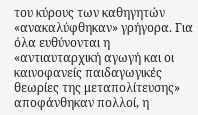του κύρους των καθηγητών «ανακαλύφθηκαν» γρήγορα. Για όλα ευθύνονται η «αντιαυταρχική αγωγή και οι καινοφανείς παιδαγωγικές θεωρίες της μεταπολίτευσης» αποφάνθηκαν πολλοί, η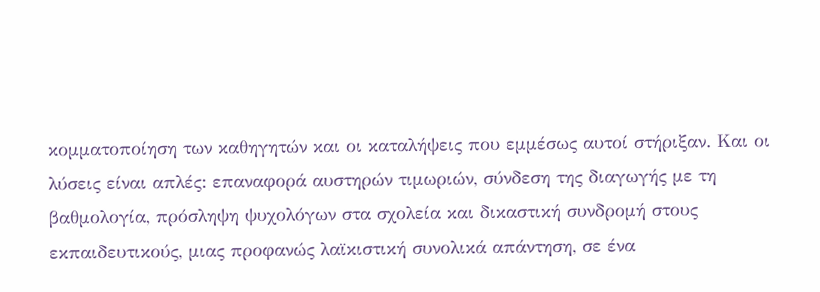κομματοποίηση των καθηγητών και οι καταλήψεις που εμμέσως αυτοί στήριξαν. Και οι λύσεις είναι απλές: επαναφορά αυστηρών τιμωριών, σύνδεση της διαγωγής με τη βαθμολογία, πρόσληψη ψυχολόγων στα σχολεία και δικαστική συνδρομή στους εκπαιδευτικούς, μιας προφανώς λαϊκιστική συνολικά απάντηση, σε ένα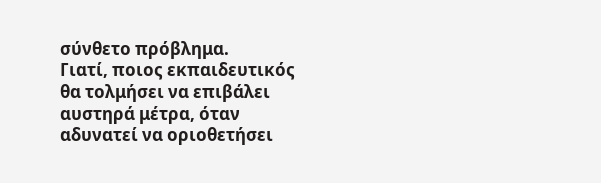σύνθετο πρόβλημα.
Γιατί, ποιος εκπαιδευτικός θα τολμήσει να επιβάλει αυστηρά μέτρα, όταν αδυνατεί να οριοθετήσει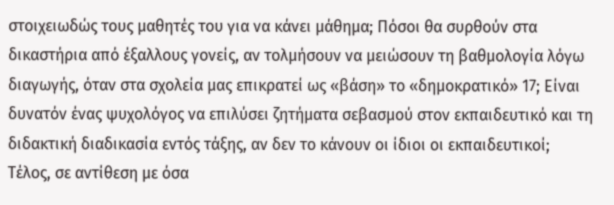στοιχειωδώς τους μαθητές του για να κάνει μάθημα; Πόσοι θα συρθούν στα δικαστήρια από έξαλλους γονείς, αν τολμήσουν να μειώσουν τη βαθμολογία λόγω διαγωγής, όταν στα σχολεία μας επικρατεί ως «βάση» το «δημοκρατικό» 17; Είναι δυνατόν ένας ψυχολόγος να επιλύσει ζητήματα σεβασμού στον εκπαιδευτικό και τη διδακτική διαδικασία εντός τάξης, αν δεν το κάνουν οι ίδιοι οι εκπαιδευτικοί;
Τέλος, σε αντίθεση με όσα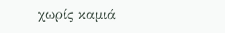χωρίς καμιά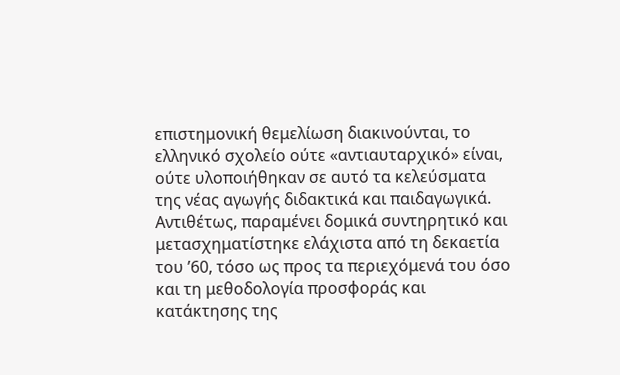επιστημονική θεμελίωση διακινούνται, το ελληνικό σχολείο ούτε «αντιαυταρχικό» είναι, ούτε υλοποιήθηκαν σε αυτό τα κελεύσματα της νέας αγωγής διδακτικά και παιδαγωγικά. Αντιθέτως, παραμένει δομικά συντηρητικό και μετασχηματίστηκε ελάχιστα από τη δεκαετία του ’60, τόσο ως προς τα περιεχόμενά του όσο και τη μεθοδολογία προσφοράς και κατάκτησης της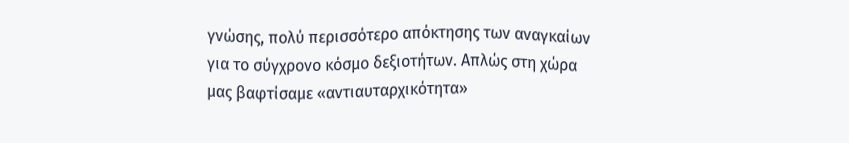γνώσης, πολύ περισσότερο απόκτησης των αναγκαίων για το σύγχρονο κόσμο δεξιοτήτων. Απλώς στη χώρα μας βαφτίσαμε «αντιαυταρχικότητα»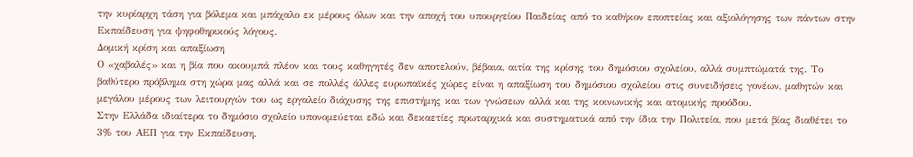την κυρίαρχη τάση για βόλεμα και μπάχαλο εκ μέρους όλων και την αποχή του υπουργείου Παιδείας από το καθήκον εποπτείας και αξιολόγησης των πάντων στην Εκπαίδευση για ψηφοθηρικούς λόγους.
Δομική κρίση και απαξίωση
Ο «χαβαλές» και η βία που ακουμπά πλέον και τους καθηγητές δεν αποτελούν, βέβαια, αιτία της κρίσης του δημόσιου σχολείου, αλλά συμπτώματά της. Το βαθύτερο πρόβλημα στη χώρα μας αλλά και σε πολλές άλλες ευρωπαϊκές χώρες είναι η απαξίωση του δημόσιου σχολείου στις συνειδήσεις γονέων, μαθητών και μεγάλου μέρους των λειτουργών του ως εργαλείο διάχυσης της επιστήμης και των γνώσεων αλλά και της κοινωνικής και ατομικής προόδου.
Στην Ελλάδα ιδιαίτερα το δημόσιο σχολείο υπονομεύεται εδώ και δεκαετίες πρωταρχικά και συστηματικά από την ίδια την Πολιτεία, που μετά βίας διαθέτει το 3% του ΑΕΠ για την Εκπαίδευση.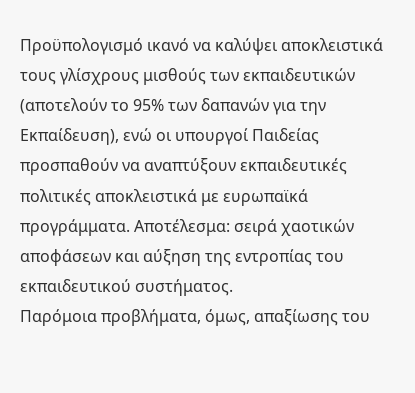Προϋπολογισμό ικανό να καλύψει αποκλειστικά τους γλίσχρους μισθούς των εκπαιδευτικών (αποτελούν το 95% των δαπανών για την Εκπαίδευση), ενώ οι υπουργοί Παιδείας προσπαθούν να αναπτύξουν εκπαιδευτικές πολιτικές αποκλειστικά με ευρωπαϊκά προγράμματα. Αποτέλεσμα: σειρά χαοτικών αποφάσεων και αύξηση της εντροπίας του εκπαιδευτικού συστήματος.
Παρόμοια προβλήματα, όμως, απαξίωσης του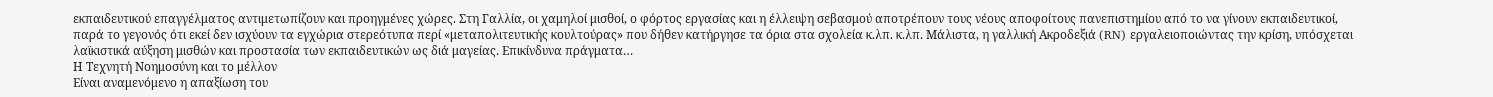εκπαιδευτικού επαγγέλματος αντιμετωπίζουν και προηγμένες χώρες. Στη Γαλλία, οι χαμηλοί μισθοί, ο φόρτος εργασίας και η έλλειψη σεβασμού αποτρέπουν τους νέους αποφοίτους πανεπιστημίου από το να γίνουν εκπαιδευτικοί, παρά το γεγονός ότι εκεί δεν ισχύουν τα εγχώρια στερεότυπα περί «μεταπολιτευτικής κουλτούρας» που δήθεν κατήργησε τα όρια στα σχολεία κ.λπ. κ.λπ. Μάλιστα, η γαλλική Ακροδεξιά (RN) εργαλειοποιώντας την κρίση, υπόσχεται λαϊκιστικά αύξηση μισθών και προστασία των εκπαιδευτικών ως διά μαγείας. Επικίνδυνα πράγματα…
Η Τεχνητή Νοημοσύνη και το μέλλον
Είναι αναμενόμενο η απαξίωση του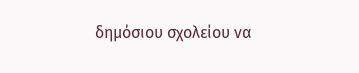δημόσιου σχολείου να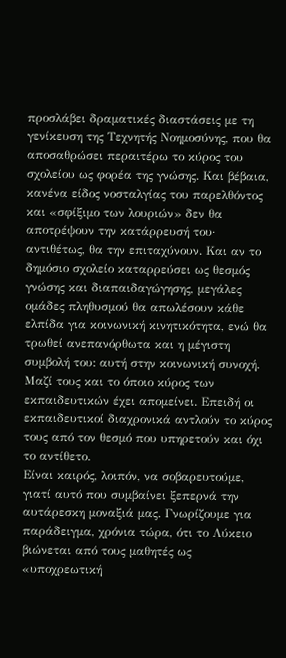προσλάβει δραματικές διαστάσεις με τη γενίκευση της Τεχνητής Νοημοσύνης, που θα αποσαθρώσει περαιτέρω το κύρος του σχολείου ως φορέα της γνώσης. Και βέβαια, κανένα είδος νοσταλγίας του παρελθόντος και «σφίξιμο των λουριών» δεν θα αποτρέψουν την κατάρρευσή του· αντιθέτως, θα την επιταχύνουν. Και αν το δημόσιο σχολείο καταρρεύσει ως θεσμός γνώσης και διαπαιδαγώγησης, μεγάλες ομάδες πληθυσμού θα απωλέσουν κάθε ελπίδα για κοινωνική κινητικότητα, ενώ θα τρωθεί ανεπανόρθωτα και η μέγιστη συμβολή του: αυτή στην κοινωνική συνοχή. Μαζί τους και το όποιο κύρος των εκπαιδευτικών έχει απομείνει. Επειδή οι εκπαιδευτικοί διαχρονικά αντλούν το κύρος τους από τον θεσμό που υπηρετούν και όχι το αντίθετο.
Είναι καιρός, λοιπόν, να σοβαρευτούμε, γιατί αυτό που συμβαίνει ξεπερνά την αυτάρεσκη μοναξιά μας. Γνωρίζουμε για παράδειγμα, χρόνια τώρα, ότι το Λύκειο βιώνεται από τους μαθητές ως «υποχρεωτική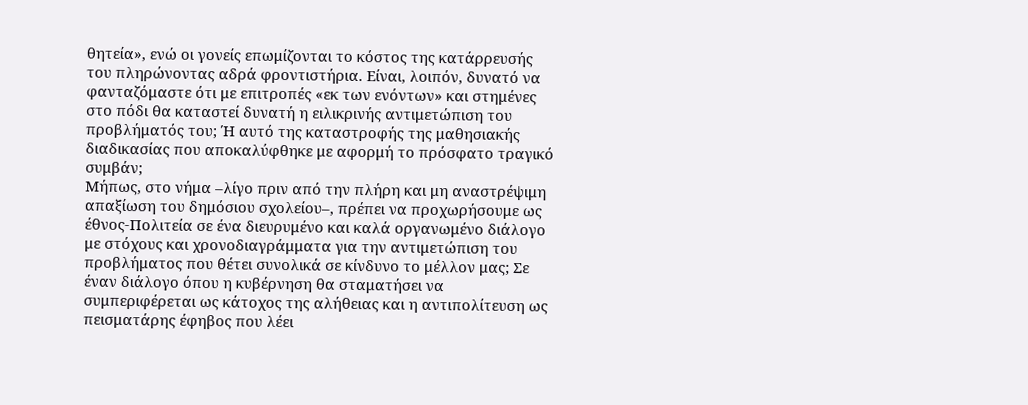θητεία», ενώ οι γονείς επωμίζονται το κόστος της κατάρρευσής του πληρώνοντας αδρά φροντιστήρια. Είναι, λοιπόν, δυνατό να φανταζόμαστε ότι με επιτροπές «εκ των ενόντων» και στημένες στο πόδι θα καταστεί δυνατή η ειλικρινής αντιμετώπιση του προβλήματός του; Ή αυτό της καταστροφής της μαθησιακής διαδικασίας που αποκαλύφθηκε με αφορμή το πρόσφατο τραγικό συμβάν;
Μήπως, στο νήμα –λίγο πριν από την πλήρη και μη αναστρέψιμη απαξίωση του δημόσιου σχολείου–, πρέπει να προχωρήσουμε ως έθνος-Πολιτεία σε ένα διευρυμένο και καλά οργανωμένο διάλογο με στόχους και χρονοδιαγράμματα για την αντιμετώπιση του προβλήματος που θέτει συνολικά σε κίνδυνο το μέλλον μας; Σε έναν διάλογο όπου η κυβέρνηση θα σταματήσει να συμπεριφέρεται ως κάτοχος της αλήθειας και η αντιπολίτευση ως πεισματάρης έφηβος που λέει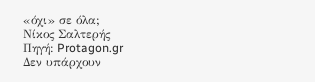«όχι» σε όλα;
Νίκος Σαλτερής
Πηγή: Protagon.gr
Δεν υπάρχουν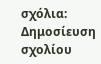σχόλια:
Δημοσίευση σχολίου